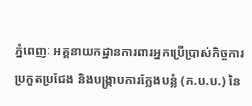ភ្នំពេញៈ អគ្គនាយកដ្ឋានការពារអ្នកប្រើប្រាស់កិច្ចការប្រកួតប្រជែង និងបង្ក្រាបការក្លែងបន្លំ (ក.ប.ប.) នៃ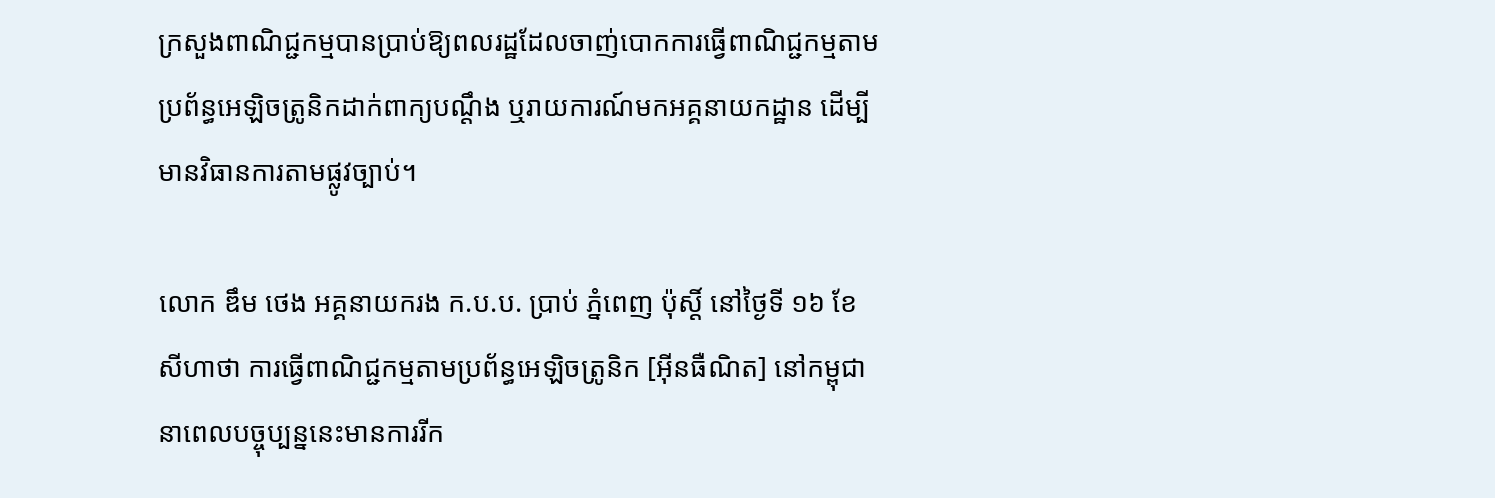ក្រសួងពាណិជ្ជកម្មបានប្រាប់ឱ្យពលរដ្ឋដែលចាញ់បោកការធ្វើពាណិជ្ជកម្មតាមប្រព័ន្ធអេឡិចត្រូនិកដាក់ពាក្យបណ្តឹង ឬរាយការណ៍មកអគ្គនាយកដ្ឋាន ដើម្បីមានវិធានការតាមផ្លូវច្បាប់។

លោក ឌឹម ថេង អគ្គនាយករង ក.ប.ប. ប្រាប់ ភ្នំពេញ ប៉ុស្តិ៍ នៅថ្ងៃទី ១៦ ខែសីហាថា ការធ្វើពាណិជ្ជកម្មតាមប្រព័ន្ធអេឡិចត្រូនិក [អ៊ីនធឺណិត] នៅកម្ពុជានាពេលបច្ចុប្បន្ននេះមានការរីក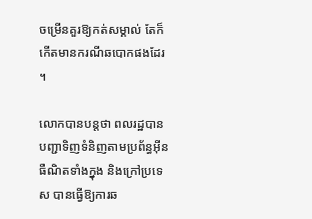ចម្រើនគួរឱ្យកត់សម្គាល់ តែក៏កើតមានករណីឆបោកផងដែរ។

លោកបានបន្តថា ពលរដ្ឋបានបញ្ជាទិញទំនិញតាមប្រព័ន្ធអ៊ីនធឺណិតទាំងក្នុង និងក្រៅប្រទេស បានធ្វើឱ្យការឆ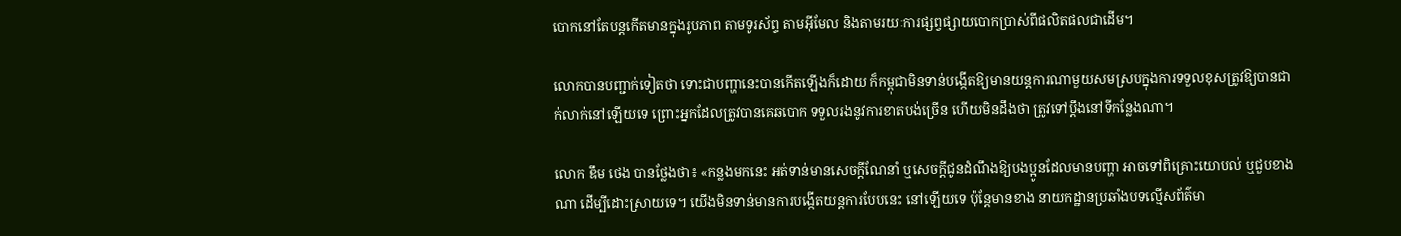បោកនៅតែបន្តកើតមានក្នុងរូបភាព តាមទូរស័ព្ទ តាមអ៊ីមែល និងតាមរយៈការផ្សព្វផ្សាយបោកប្រាស់ពីផលិតផលជាដើម។

លោកបានបញ្ជាក់ទៀតថា ទោះជាបញ្ហានេះបានកើតឡើងក៏ដោយ ក៏កម្ពុជាមិនទាន់បង្កើតឱ្យមានយន្តការណាមួយសមស្របក្នុងការទទួលខុសត្រូវឱ្យបានជាក់លាក់នៅឡើយទេ ព្រោះអ្នកដែលត្រូវបានគេឆបោក ទទួលរងនូវការខាតបង់ច្រើន ហើយមិនដឹងថា ត្រូវទៅប្តឹងនៅទីកន្លែងណា។

លោក ឌឹម ថេង បានថ្លែងថា៖ «កន្លងមកនេះ អត់ទាន់មានសេចក្តីណែនាំ ឬសេចក្តីជូនដំណឹងឱ្យបងប្អូនដែលមានបញ្ហា អាចទៅពិគ្រោះយោបល់ ឬជួបខាងណា ដើម្បីដោះស្រាយទេ។ យើងមិនទាន់មានការបង្កើតយន្តការបែបនេះ នៅឡើយទេ ប៉ុន្តែមានខាង នាយកដ្ឋានប្រឆាំងបទល្មើសព័ត៌មា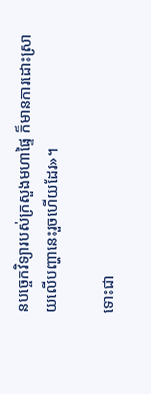នបច្ចេកវិទ្យារបស់ក្រសួងមហាផ្ទៃ ក៏មានការដោះស្រាយលើបញ្ហានេះរួចហើយដែរ»។

ទោះជា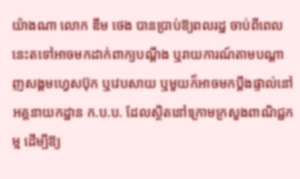យ៉ាងណា លោក ឌឹម ថេង បានប្រាប់ឱ្យពលរដ្ឋ ចាប់ពីពេលនេះតទៅអាចមកដាក់ពាក្យបណ្តឹង ឬរាយការណ៍តាមបណ្តាញសង្គមហ្វេសប៊ុក ឬវេបសាយ ឬមួយក៏អាចមកប្តឹងផ្ទាល់នៅអគ្គនាយកដ្ឋាន ក.ប.ប. ដែលស្ថិតនៅក្រោមក្រសួងពាណិជ្ជកម្ម ដើម្បីឱ្យ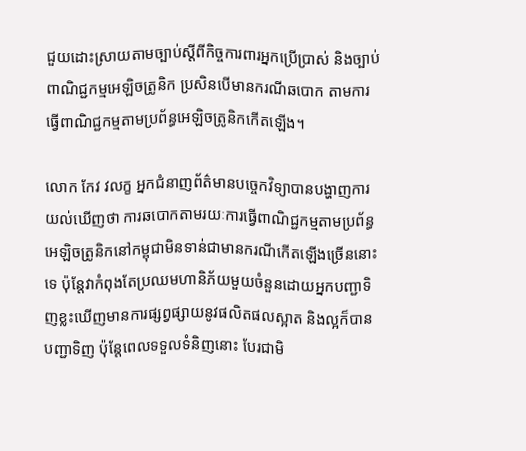ជួយដោះស្រាយតាមច្បាប់ស្តីពីកិច្ចការពារអ្នកប្រើប្រាស់ និងច្បាប់ពាណិជ្ជកម្មអេឡិចត្រូនិក ប្រសិនបើមានករណីឆបោក តាមការធ្វើពាណិជ្ជកម្មតាមប្រព័ន្ធអេឡិចត្រូនិកកើតឡើង។

លោក កែវ វលក្ខ អ្នកជំនាញព័ត៌មានបច្ចេកវិទ្យាបានបង្ហាញការយល់ឃើញថា ការឆបោកតាមរយៈការធ្វើពាណិជ្ជកម្មតាមប្រព័ន្ធអេឡិចត្រូនិកនៅកម្ពុជាមិនទាន់ជាមានករណីកើតឡើងច្រើននោះទេ ប៉ុន្តែវាកំពុងតែប្រឈមហានិភ័យមួយចំនួនដោយអ្នកបញ្ជាទិញខ្លះឃើញមានការផ្សព្វផ្សាយនូវផលិតផលស្អាត និងល្អក៏បានបញ្ជាទិញ ប៉ុន្តែពេលទទួលទំនិញនោះ បែរជាមិ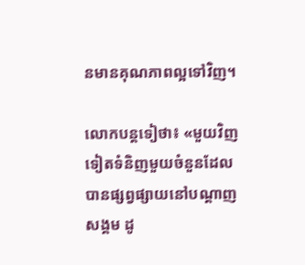នមានគុណភាពល្អទៅវិញ។

លោកបន្តទៀថា៖ «មួយវិញទៀតទំនិញមួយចំនួនដែលបានផ្សព្វផ្សាយនៅបណ្តាញសង្គម ដូ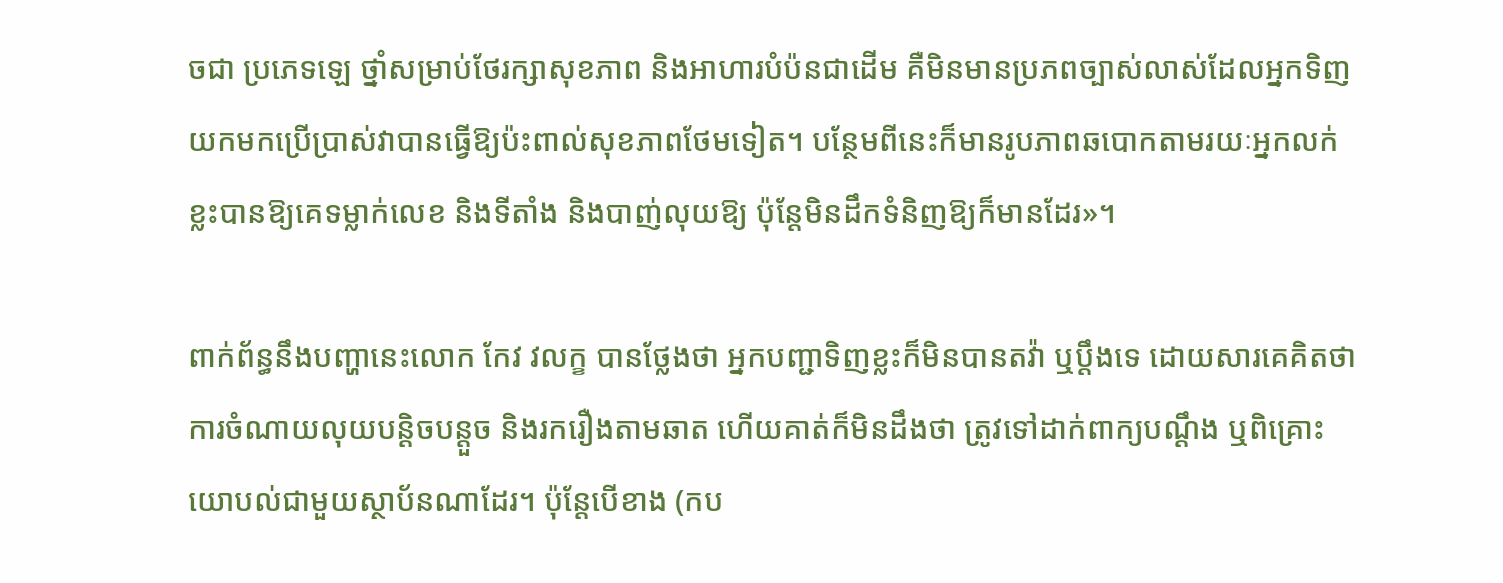ចជា ប្រភេទឡេ ថ្នាំសម្រាប់ថែរក្សាសុខភាព និងអាហារបំប៉នជាដើម គឺមិនមានប្រភពច្បាស់លាស់ដែលអ្នកទិញយកមកប្រើប្រាស់វាបានធ្វើឱ្យប៉ះពាល់សុខភាពថែមទៀត។ បន្ថែមពីនេះក៏មានរូបភាពឆបោកតាមរយៈអ្នកលក់ខ្លះបានឱ្យគេទម្លាក់លេខ និងទីតាំង និងបាញ់លុយឱ្យ ប៉ុន្តែមិនដឹកទំនិញឱ្យក៏មានដែរ»។

ពាក់ព័ន្ធនឹងបញ្ហានេះលោក កែវ វលក្ខ បានថ្លែងថា អ្នកបញ្ជាទិញខ្លះក៏មិនបានតវ៉ា ឬប្តឹងទេ ដោយសារគេគិតថា ការចំណាយលុយបន្តិចបន្តួច និងរករឿងតាមឆាត ហើយគាត់ក៏មិនដឹងថា ត្រូវទៅដាក់ពាក្យបណ្តឹង ឬពិគ្រោះយោបល់ជាមួយស្ថាប័នណាដែរ។ ប៉ុន្តែបើខាង (កប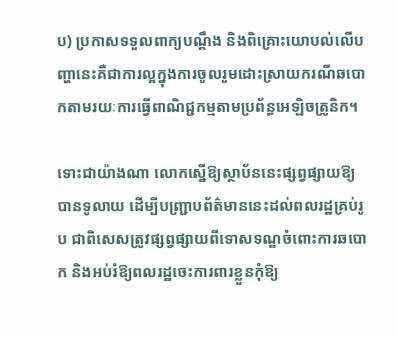ប) ប្រកាសទទួលពាក្យបណ្តឹង និងពិគ្រោះយោបល់លើបញ្ហានេះគឺជាការល្អក្នុងការចូលរួមដោះស្រាយករណីឆបោកតាមរយៈការធ្វើពាណិជ្ជកម្មតាមប្រព័ន្ធអេឡិចត្រូនិក។

ទោះជាយ៉ាងណា លោកស្នើឱ្យស្ថាប័ននេះផ្សព្វផ្សាយឱ្យបានទូលាយ ដើម្បីបញ្ជ្រាបព័ត៌មាននេះដល់ពលរដ្ឋគ្រប់រូប ជាពិសេសត្រូវផ្សព្វផ្សាយពីទោសទណ្ឌចំពោះការឆបោក និងអប់រំឱ្យពលរដ្ឋចេះការពារខ្លួនកុំឱ្យ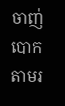ចាញ់បោកតាមរ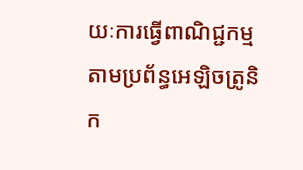យៈការធ្វើពាណិជ្ជកម្មតាមប្រព័ន្ធអេឡិចត្រូនិក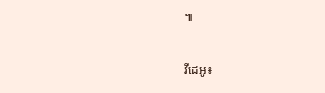៕

វីដេអូ៖